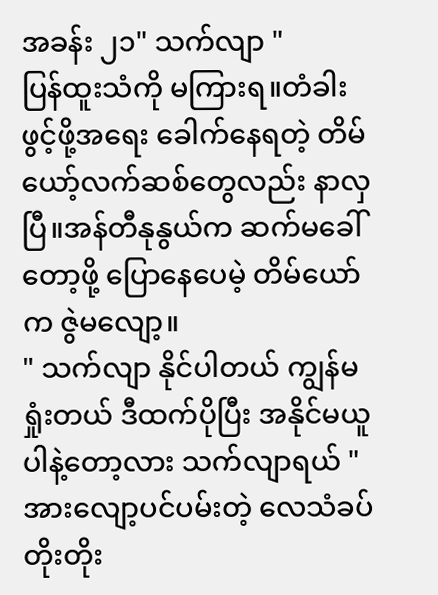အခန်း ၂၁" သက်လျာ "
ပြန်ထူးသံကို မကြားရ။တံခါးဖွင့်ဖို့အရေး ခေါက်နေရတဲ့ တိမ်ယော့်လက်ဆစ်တွေလည်း နာလှပြီ။အန်တီနုနွယ်က ဆက်မခေါ်တော့ဖို့ ပြောနေပေမဲ့ တိမ်ယော်က ဇွဲမလျော့။
" သက်လျာ နိုင်ပါတယ် ကျွန်မရှုံးတယ် ဒီထက်ပိုပြီး အနိုင်မယူပါနဲ့တော့လား သက်လျာရယ် "
အားလျော့ပင်ပမ်းတဲ့ လေသံခပ်တိုးတိုး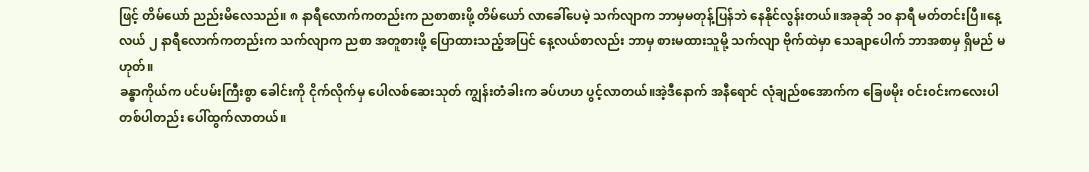ဖြင့် တိမ်ယော် ညည်းမိလေသည်။ ၈ နာရီလောက်ကတည်းက ညစာစားဖို့ တိမ်ယော် လာခေါ်ပေမဲ့ သက်လျာက ဘာမှမတုန့်ပြန်ဘဲ နေနိုင်လွန်းတယ်။အခုဆို ၁၀ နာရီ မတ်တင်းပြီ။နေ့လယ် ၂ နာရီလောက်ကတည်းက သက်လျာက ညစာ အတူစားဖို့ ပြောထားသည့်အပြင် နေ့လယ်စာလည်း ဘာမှ စားမထားသူမို့ သက်လျာ ဗိုက်ထဲမှာ သေချာပေါက် ဘာအစာမှ ရှိမည် မဟုတ်။
ခန္ဓာကိုယ်က ပင်ပမ်းကြီးစွာ ခေါင်းကို ငိုက်လိုက်မှ ပေါလစ်ဆေးသုတ် ကျွန်းတံခါးက ခပ်ဟဟ ပွင့်လာတယ်။အဲ့ဒီနောက် အနီရောင် လုံချည်စအောက်က ခြေဖမိုး ၀င်း၀င်းကလေးပါ တစ်ပါတည်း ပေါ်ထွက်လာတယ်။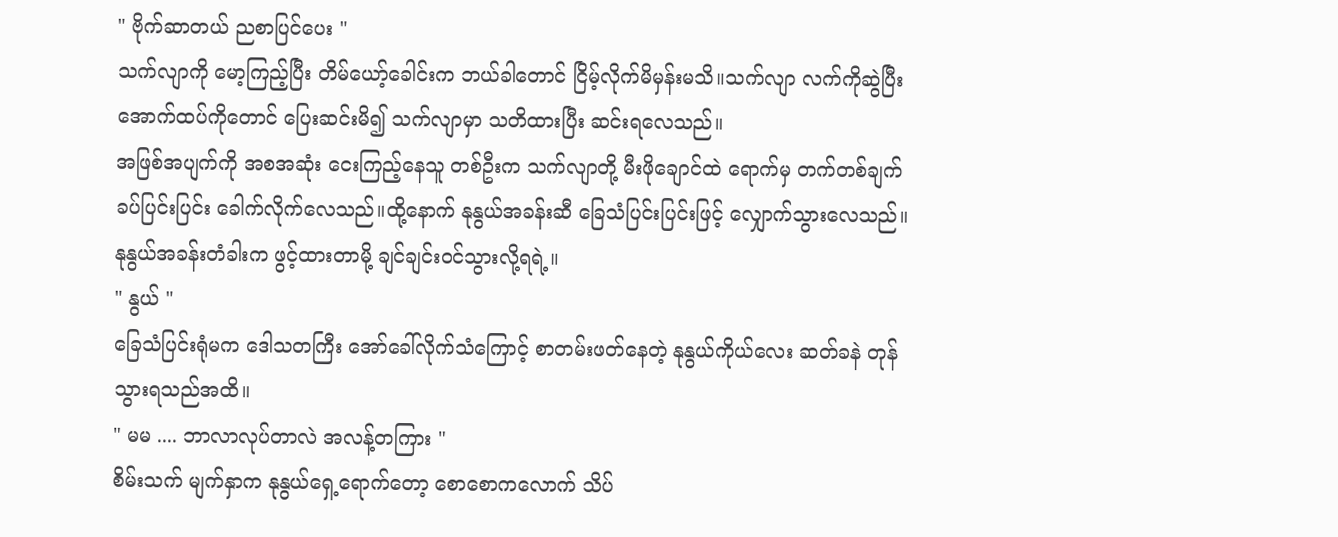" ဗိုက်ဆာတယ် ညစာပြင်ပေး "
သက်လျာကို မော့ကြည့်ပြီး တိမ်ယော့်ခေါင်းက ဘယ်ခါတောင် ငြိမ့်လိုက်မိမှန်းမသိ။သက်လျာ လက်ကိုဆွဲပြီး အောက်ထပ်ကိုတောင် ပြေးဆင်းမိ၍ သက်လျာမှာ သတိထားပြီး ဆင်းရလေသည်။
အဖြစ်အပျက်ကို အစအဆုံး ငေးကြည့်နေသူ တစ်ဦးက သက်လျာတို့ မီးဖိုချောင်ထဲ ရောက်မှ တက်တစ်ချက် ခပ်ပြင်းပြင်း ခေါက်လိုက်လေသည်။ထို့နောက် နုနွယ်အခန်းဆီ ခြေသံပြင်းပြင်းဖြင့် လျှောက်သွားလေသည်။နုနွယ်အခန်းတံခါးက ဖွင့်ထားတာမို့ ချင်ချင်း၀င်သွားလို့ရရဲ့။
" နွယ် "
ခြေသံပြင်းရုံမက ဒေါသတကြီး အော်ခေါ်လိုက်သံကြောင့် စာတမ်းဖတ်နေတဲ့ နုနွယ်ကိုယ်လေး ဆတ်ခနဲ တုန်သွားရသည်အထိ။
" မမ .... ဘာလာလုပ်တာလဲ အလန့်တကြား "
စိမ်းသက် မျက်နှာက နုနွယ်ရှေ့ရောက်တော့ စောစောကလောက် သိပ်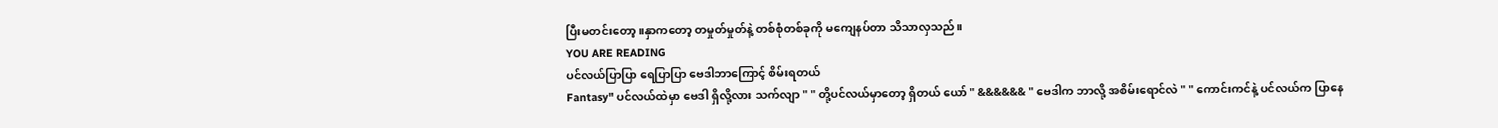ပြီးမတင်းတော့။နှာကတော့ တမှုတ်မှုတ်နဲ့ တစ်စုံတစ်ခုကို မကျေနပ်တာ သိသာလှသည်။
YOU ARE READING
ပင်လယ်ပြာပြာ ရေပြာပြာ ဗေဒါဘာကြောင့် စိမ်းရတယ်
Fantasy" ပင်လယ်ထဲမှာ ဗေဒါ ရှိလို့လား သက်လျာ " " တို့ပင်လယ်မှာတော့ ရှိတယ် ယော် " &&&&&& " ဗေဒါက ဘာလို့ အစိမ်းရောင်လဲ " " ကောင်းကင်နဲ့ ပင်လယ်က ပြာနေ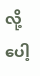လို့ပေါ့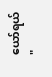ယော်ရယ် "